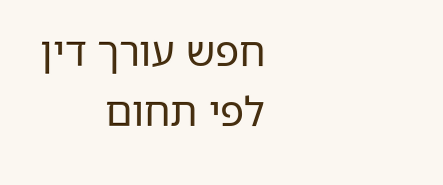חפש עורך דין לפי תחום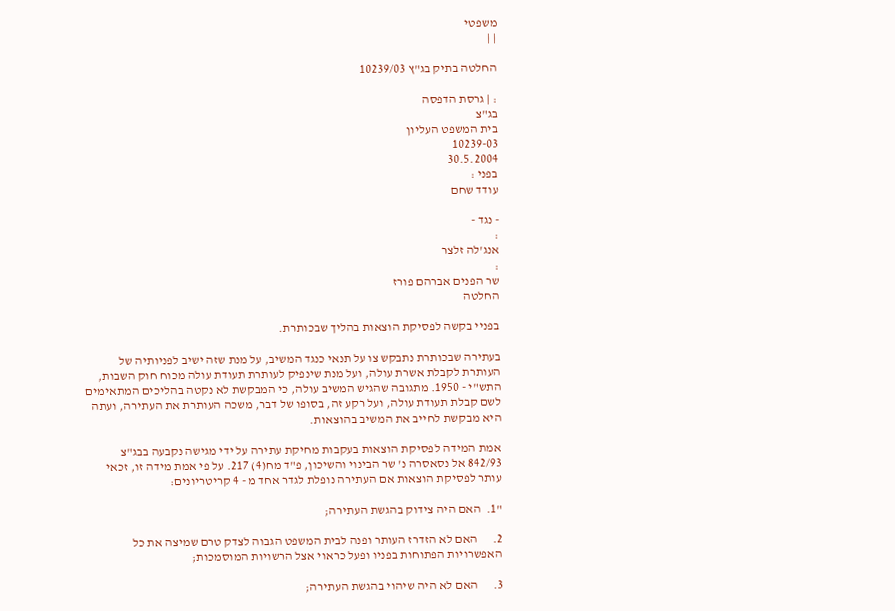משפטי
| |

החלטה בתיק בג"ץ 10239/03

: | גרסת הדפסה
בג"צ
בית המשפט העליון
10239-03
30.5.2004
בפני :
עודד שחם

- נגד -
:
אנג'לה זלצר
:
שר הפנים אברהם פורז
החלטה

בפניי בקשה לפסיקת הוצאות בהליך שבכותרת.

בעתירה שבכותרת נתבקש צו על תנאי כנגד המשיב, על מנת שזה ישיב לפניותיה של העותרת לקבלת אשרת עולה, ועל מנת שינפיק לעותרת תעודת עולה מכוח חוק השבות, התש"י - 1950. מתגובה שהגיש המשיב עולה, כי המבקשת לא נקטה בהליכים המתאימים לשם קבלת תעודת עולה, ועל רקע זה, בסופו של דבר, משכה העותרת את העתירה, ועתה היא מבקשת לחייב את המשיב בהוצאות.

אמת המידה לפסיקת הוצאות בעקבות מחיקת עתירה על ידי מגישה נקבעה בבג"צ 842/93 אל נסאסרה נ' שר הבינוי והשיכון, פ"ד מח(4) 217. על פי אמת מידה זו, זכאי עותר לפסיקת הוצאות אם העתירה נופלת לגדר אחד מ - 4 קריטריונים:

"1.  האם היה צידוק בהגשת העתירה;

2.      האם לא הזדרז העותר ופנה לבית המשפט הגבוה לצדק טרם שמיצה את כל האפשרויות הפתוחות בפניו ופעל כראוי אצל הרשויות המוסמכות;

3.      האם לא היה שיהוי בהגשת העתירה;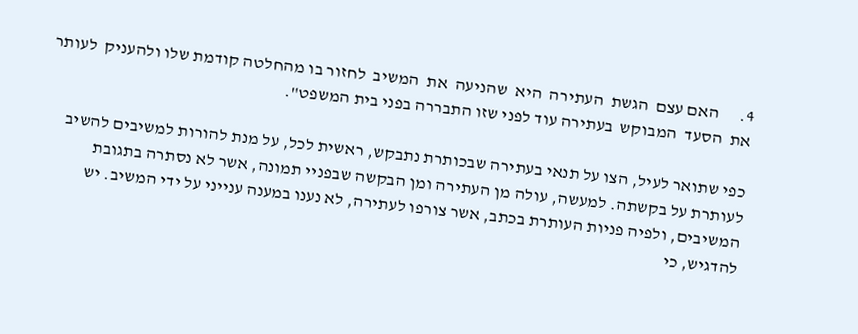4.      האם עצם  הגשת  העתירה  היא  שהניעה  את  המשיב  לחזור בו מהחלטה קודמת שלו ולהעניק  לעותר  את  הסעד  המבוקש  בעתירה עוד לפני שזו התבררה בפני בית המשפט".

כפי שתואר לעיל, הצו על תנאי בעתירה שבכותרת נתבקש, ראשית לכל, על מנת להורות למשיבים להשיב לעותרת על בקשתה. למעשה, עולה מן העתירה ומן הבקשה שבפניי תמונה, אשר לא נסתרה בתגובת המשיבים, ולפיה פניות העותרת בכתב, אשר צורפו לעתירה, לא נענו במענה ענייני על ידי המשיב. יש להדגיש, כי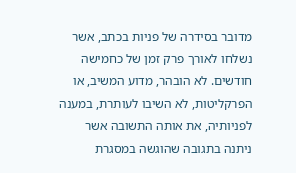מדובר בסידרה של פניות בכתב, אשר נשלחו לאורך פרק זמן של כחמישה חודשים. לא הובהר, מדוע המשיב, או הפרקליטות, לא השיבו לעותרת, במענה לפניותיה, את אותה התשובה אשר ניתנה בתגובה שהוגשה במסגרת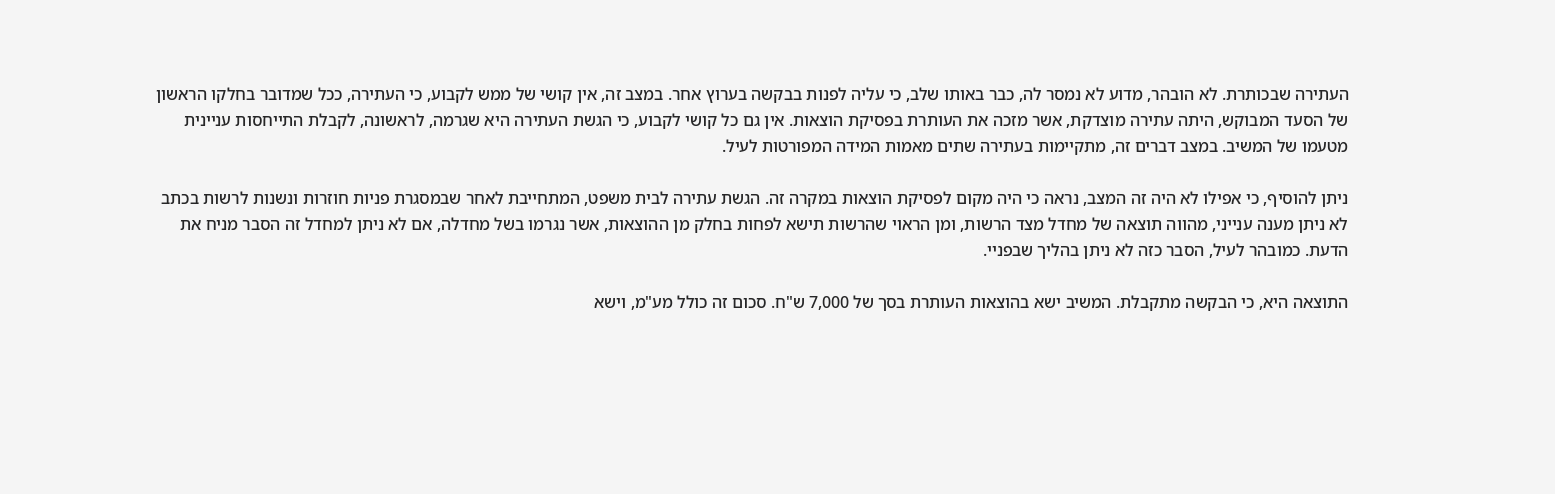העתירה שבכותרת. לא הובהר, מדוע לא נמסר לה, כבר באותו שלב, כי עליה לפנות בבקשה בערוץ אחר. במצב זה, אין קושי של ממש לקבוע, כי העתירה, ככל שמדובר בחלקו הראשון של הסעד המבוקש, היתה עתירה מוצדקת, אשר מזכה את העותרת בפסיקת הוצאות. אין גם כל קושי לקבוע, כי הגשת העתירה היא שגרמה, לראשונה, לקבלת התייחסות עניינית מטעמו של המשיב. במצב דברים זה, מתקיימות בעתירה שתים מאמות המידה המפורטות לעיל.

ניתן להוסיף, כי אפילו לא היה זה המצב, נראה כי היה מקום לפסיקת הוצאות במקרה זה. הגשת עתירה לבית משפט, המתחייבת לאחר שבמסגרת פניות חוזרות ונשנות לרשות בכתב לא ניתן מענה ענייני, מהווה תוצאה של מחדל מצד הרשות, ומן הראוי שהרשות תישא לפחות בחלק מן ההוצאות, אשר נגרמו בשל מחדלה, אם לא ניתן למחדל זה הסבר מניח את הדעת. כמובהר לעיל, הסבר כזה לא ניתן בהליך שבפניי.

התוצאה היא, כי הבקשה מתקבלת. המשיב ישא בהוצאות העותרת בסך של 7,000 ש"ח. סכום זה כולל מע"מ, וישא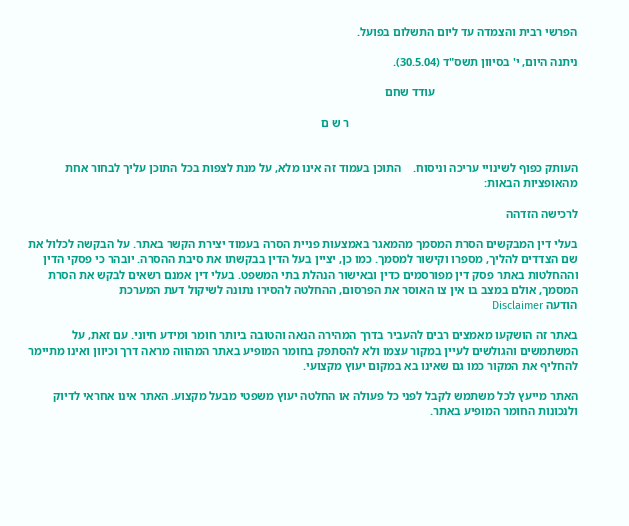הפרשי רבית והצמדה עד ליום התשלום בפועל.

ניתנה היום, י' בסיוון תשס"ד (30.5.04).

                                                עודד שחם

                                                                             ר ש ם


העותק כפוף לשינויי עריכה וניסוח.    התוכן בעמוד זה אינו מלא, על מנת לצפות בכל התוכן עליך לבחור אחת מהאופציות הבאות:

לרכישה הזדהה

בעלי דין המבקשים הסרת המסמך מהמאגר באמצעות פניית הסרה בעמוד יצירת הקשר באתר. על הבקשה לכלול את שם הצדדים להליך, מספרו וקישור למסמך. כמו כן, יציין בעל הדין בבקשתו את סיבת ההסרה. יובהר כי פסקי הדין וההחלטות באתר פסק דין מפורסמים כדין ובאישור הנהלת בתי המשפט. בעלי דין אמנם רשאים לבקש את הסרת המסמך, אולם במצב בו אין צו האוסר את הפרסום, ההחלטה להסירו נתונה לשיקול דעת המערכת
הודעה Disclaimer

באתר זה הושקעו מאמצים רבים להעביר בדרך המהירה הנאה והטובה ביותר חומר ומידע חיוני. עם זאת, על המשתמשים והגולשים לעיין במקור עצמו ולא להסתפק בחומר המופיע באתר המהווה מראה דרך וכיוון ואינו מתיימר להחליף את המקור כמו גם שאינו בא במקום יעוץ מקצועי.

האתר מייעץ לכל משתמש לקבל לפני כל פעולה או החלטה יעוץ משפטי מבעל מקצוע. האתר אינו אחראי לדיוק ולנכונות החומר המופיע באתר.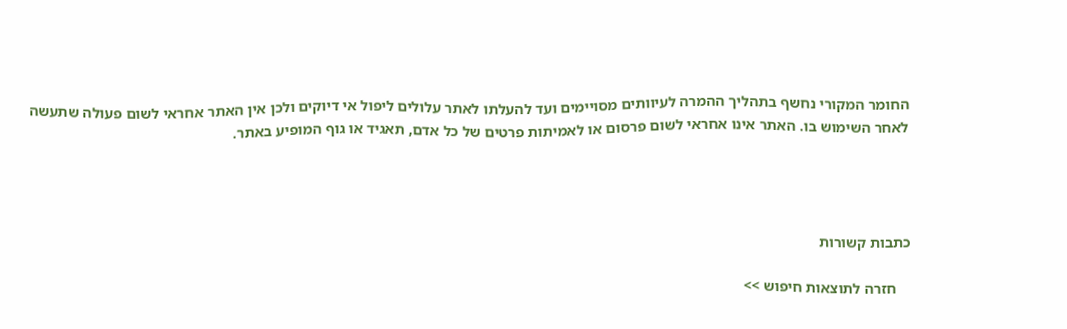החומר המקורי נחשף בתהליך ההמרה לעיוותים מסויימים ועד להעלתו לאתר עלולים ליפול אי דיוקים ולכן אין האתר אחראי לשום פעולה שתעשה לאחר השימוש בו. האתר אינו אחראי לשום פרסום או לאמיתות פרטים של כל אדם, תאגיד או גוף המופיע באתר.




כתבות קשורות

    חזרה לתוצאות חיפוש >>